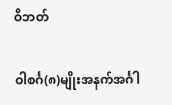ဝိဘတ်

ဝါစင်္ဂ(၈)မျိုးအနက်အင်္ဂါ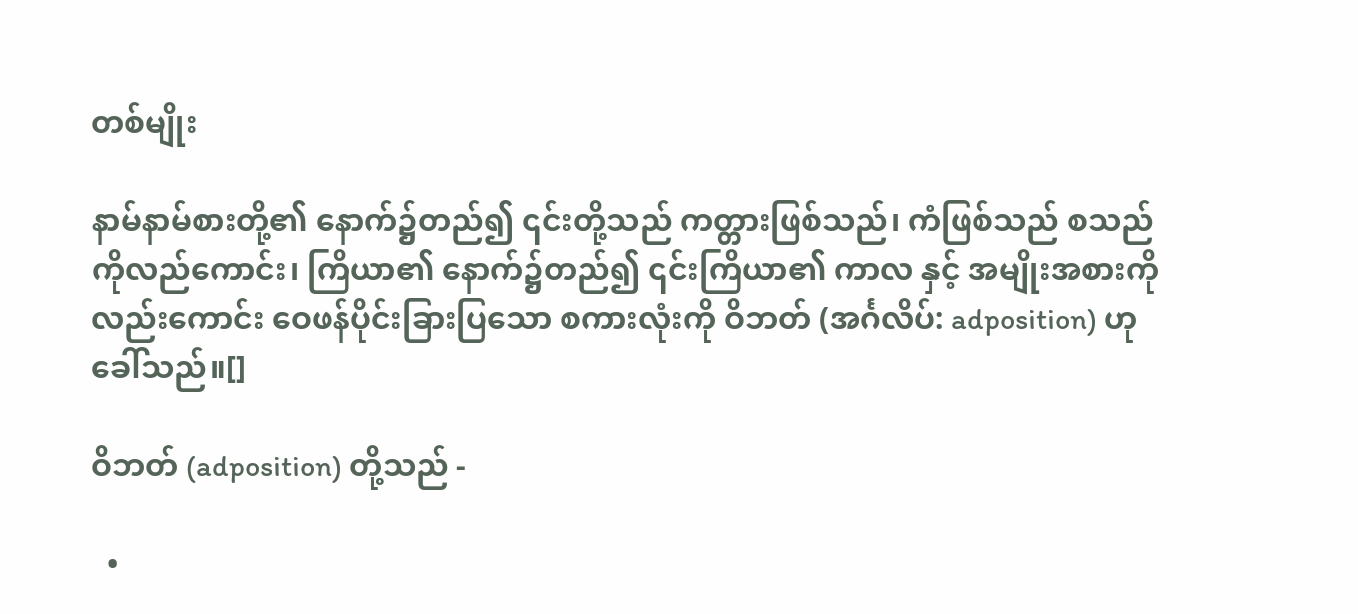တစ်မျိုး

နာမ်နာမ်စားတို့၏ နောက်၌တည်၍ ၎င်းတို့သည် ကတ္တားဖြစ်သည်၊ ကံဖြစ်သည် စသည်ကိုလည်ကောင်း၊ ကြိယာ၏ နောက်၌တည်၍ ၎င်းကြိယာ၏ ကာလ နှင့် အမျိုးအစားကို လည်းကောင်း ဝေဖန်ပိုင်းခြားပြသော စကားလုံးကို ဝိဘတ် (အင်္ဂလိပ်: adposition) ဟုခေါ်သည်။[]

ဝိဘတ် (adposition) တို့သည် -

  •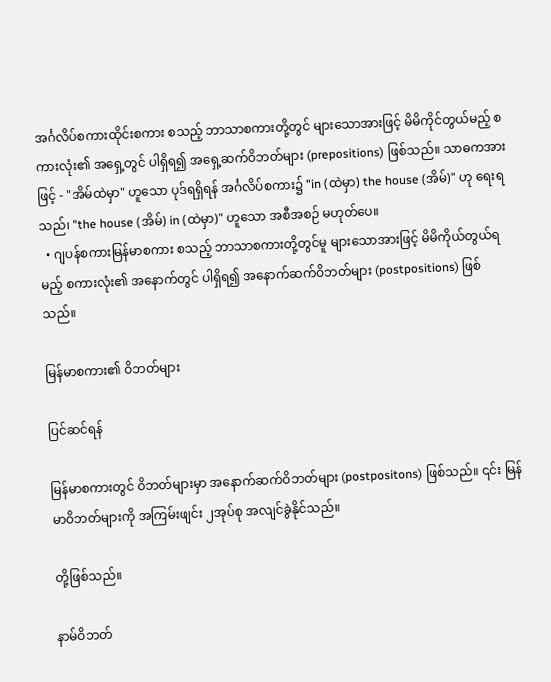အင်္ဂလိပ်စကားထိုင်းစကား စသည့် ဘာသာစကားတို့တွင် များသောအားဖြင့် မိမိကိုင်တွယ်မည့် စကားလုံး၏ အရှေ့တွင် ပါရှိရ၍ အရှေ့ဆက်ဝိဘတ်များ (prepositions) ဖြစ်သည်။ သာဓကအားဖြင့် - "အိမ်ထဲမှာ" ဟူသော ပုဒ်ရရှိရန် အင်္ဂလိပ်စကား၌ "in (ထဲမှာ) the house (အိမ်)" ဟု ရေးရသည်၊ "the house (အိမ်) in (ထဲမှာ)" ဟူသော အစီအစဉ် မဟုတ်ပေ။
  • ဂျပန်စကားမြန်မာစကား စသည့် ဘာသာစကားတို့တွင်မူ များသောအားဖြင့် မိမိကိုယ်တွယ်ရမည့် စကားလုံး၏ အနောက်တွင် ပါရှိရ၍ အနောက်ဆက်ဝိဘတ်များ (postpositions) ဖြစ်သည်။

မြန်မာစကား၏ ဝိဘတ်များ

ပြင်ဆင်ရန်

မြန်မာစကားတွင် ဝိဘတ်များမှာ အနောက်ဆက်ဝိဘတ်များ (postpositons) ဖြစ်သည်။ ၎င်း မြန်မာဝိဘတ်များကို အကြမ်းဖျင်း ၂အုပ်စု အလျင်ခွဲနိုင်သည်။

တို့ဖြစ်သည်။

နာမ်ဝိဘတ်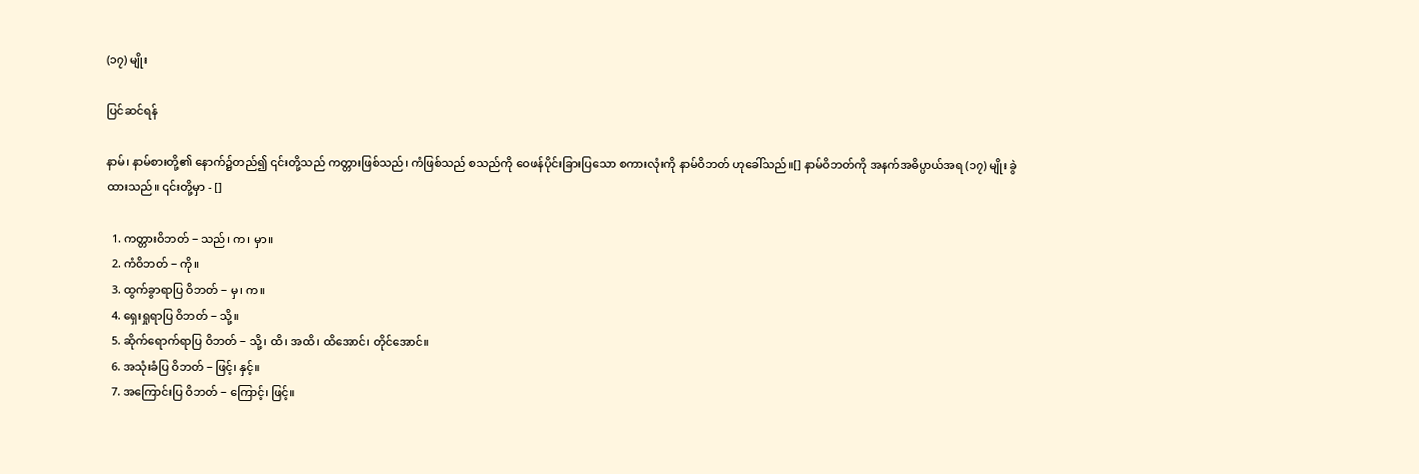(၁၇) မျိုး

ပြင်ဆင်ရန်

နာမ်၊ နာမ်စားတို့၏ နောက်၌တည်၍ ၎င်းတို့သည် ကတ္တားဖြစ်သည်၊ ကံဖြစ်သည် စသည်ကို ဝေဖန်ပိုင်းခြားပြသော စကားလုံးကို နာမ်ဝိဘတ် ဟုခေါ်သည်။[] နာမ်ဝိဘတ်ကို အနက်အဓိပ္ပာယ်အရ (၁၇) မျိုး ခွဲထားသည်။ ၎င်းတို့မှာ - []

  1. ကတ္တားဝိဘတ် − သည်၊ က၊ မှာ။
  2. ကံဝိဘတ် − ကို။
  3. ထွက်ခွာရာပြ ဝိဘတ် − မှ၊ က။
  4. ရှေးရှုရာပြ ဝိဘတ် − သို့။
  5. ဆိုက်ရောက်ရာပြ ဝိဘတ် − သို့၊ ထိ၊ အထိ၊ ထိအောင်၊ တိုင်အောင်။
  6. အသုံးခံပြ ဝိဘတ် − ဖြင့်၊ နှင့်။
  7. အကြောင်းပြ ဝိဘတ် − ကြောင့်၊ ဖြင့်။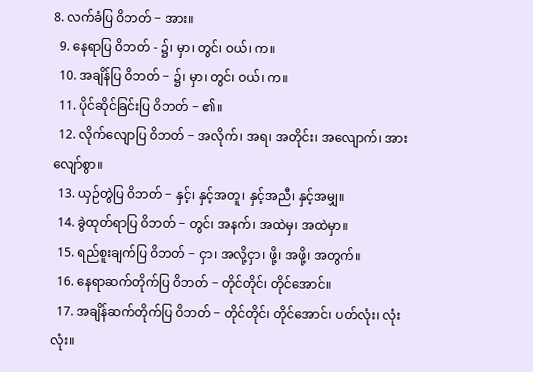8. လက်ခံပြ ဝိဘတ် − အား။
  9. နေရာပြ ဝိဘတ် - ၌၊ မှာ၊ တွင်၊ ဝယ်၊ က။
  10. အချိန်ပြ ဝိဘတ် − ၌၊ မှာ၊ တွင်၊ ဝယ်၊ က။
  11. ပိုင်ဆိုင်ခြင်းပြ ဝိဘတ် − ၏။
  12. လိုက်လျောပြ ဝိဘတ် − အလိုက်၊ အရ၊ အတိုင်း၊ အလျောက်၊ အားလျော်စွာ။
  13. ယှဉ်တွဲပြ ဝိဘတ် − နှင့်၊ နှင့်အတူ၊ နှင့်အညီ၊ နှင့်အမျှ။
  14. ခွဲထုတ်ရာပြ ဝိဘတ် − တွင်၊ အနက်၊ အထဲမှ၊ အထဲမှာ။
  15. ရည်စူးချက်ပြ ဝိဘတ် − ငှာ၊ အလို့ငှာ၊ ဖို့၊ အဖို့၊ အတွက်။
  16. နေရာဆက်တိုက်ပြ ဝိဘတ် − တိုင်တိုင်၊ တိုင်အောင်။
  17. အချိန်ဆက်တိုက်ပြ ဝိဘတ် − တိုင်တိုင်၊ တိုင်အောင်၊ ပတ်လုံး၊ လုံးလုံး။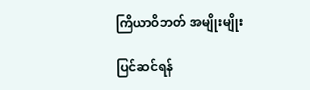ကြိယာဝိဘတ် အမျိုးမျိုး

ပြင်ဆင်ရန်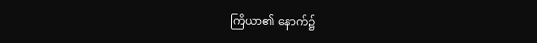ကြိယာ၏ နောက်၌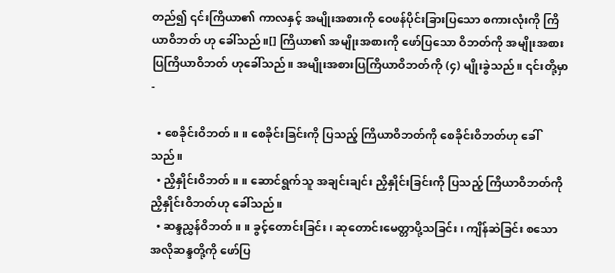တည်၍ ၎င်းကြိယာ၏ ကာလနှင့် အမျိုးအစားကို ဝေဖန်ပိုင်းခြားပြသော စကားလုံးကို ကြိယာဝိဘတ် ဟု ခေါ်သည်။[] ကြိယာ၏ အမျိုးအစားကို ဖော်ပြသော ဝိဘတ်ကို အမျိုးအစားပြကြိယာဝိဘတ် ဟုခေါ်သည်။ အမျိုးအစားပြကြိယာဝိဘတ်ကို (၄) မျိုးခွဲသည်။ ၎င်းတို့မှာ -

  • စေခိုင်းဝိဘတ်။ ။ စေခိုင်းခြင်းကို ပြသည့် ကြိယာဝိဘတ်ကို စေခိုင်းဝိဘတ်ဟု ခေါ်သည်။
  • ညှိနှိုင်းဝိဘတ်။ ။ ဆောင်ရွက်သူ အချင်းချင်း ညှိနှိုင်းခြင်းကို ပြသည့် ကြိယာဝိဘတ်ကို ညှိနှိုင်းဝိဘတ်ဟု ခေါ်သည်။
  • ဆန္ဒညွှန်ဝိဘတ်။ ။ ခွင့်တောင်းခြင်း၊ ဆုတောင်းမေတ္တာပို့သခြင်း၊ ကျိန်ဆဲခြင်း စသော အလိုဆန္ဒတို့ကို ဖော်ပြ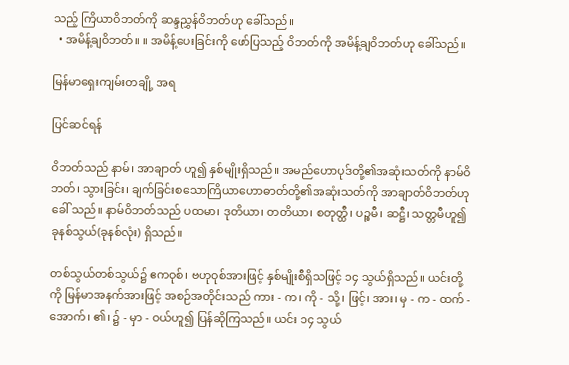သည့် ကြိယာဝိဘတ်ကို ဆန္ဒညွှန်ဝိဘတ်ဟု ခေါ်သည်။
  • အမိန့်ချဝိဘတ်။ ။ အမိန့်ပေးခြင်းကို ဖော်ပြသည့် ဝိဘတ်ကို အမိန့်ချဝိဘတ်ဟု ခေါ်သည်။

မြန်မာရှေးကျမ်းတချို့ အရ

ပြင်ဆင်ရန်

ဝိဘတ်သည် နာမ်၊ အာချာတ် ဟူ၍ နှစ်မျိုးရှိသည်။ အမည်ဟောပုဒ်တို့၏အဆုံးသတ်ကို နာမ်ဝိဘတ်၊ သွားခြင်း၊ ချက်ခြင်းစသောကြိယာဟောဓာတ်တို့၏အဆုံးသတ်ကို အာချာတ်ဝိဘတ်ဟု ခေါ် သည်။ နာမ်ဝိဘတ်သည် ပထမာ၊ ဒုတိယာ၊ တတိယာ၊ စတုတ္ထီ၊ ပဉ္စမီ၊ ဆဋ္ဌီ၊ သတ္တမီဟူ၍ ခုနစ်သွယ်(ခုနစ်လုံး) ရှိသည်။

တစ်သွယ်တစ်သွယ်၌ ဧကဝုစ်၊ ဗဟုဝုစ်အားဖြင့် နှစ်မျိုးစီရှိသဖြင့် ၁၄ သွယ်ရှိသည်။ ယင်းတို့ကို မြန်မာအနက်အားဖြင့် အစဉ်အတိုင်းသည် ကား - က၊ ကို - သို့၊ ဖြင့်၊ အား၊ မှ - က - ထက် - အောက်၊ ၏၊ ၌ - မှာ - ဝယ်ဟူ၍ ပြန်ဆိုကြသည်။ ယင်း ၁၄ သွယ်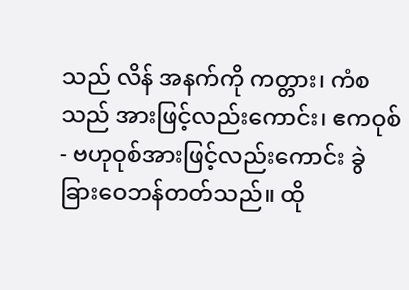သည် လိန် အနက်ကို ကတ္တား၊ ကံစသည် အားဖြင့်လည်းကောင်း၊ ဧကဝုစ် - ဗဟုဝုစ်အားဖြင့်လည်းကောင်း ခွဲခြားဝေဘန်တတ်သည်။ ထို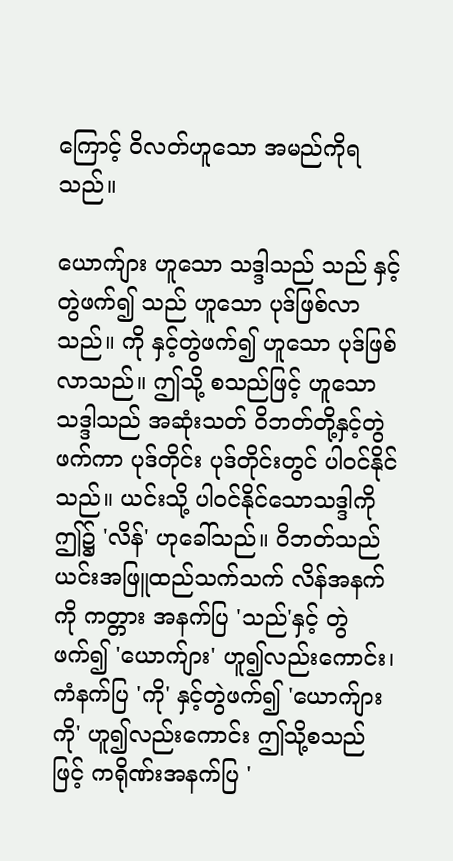ကြောင့် ဝိလတ်ဟူသော အမည်ကိုရသည်။

ယောက်ျား ဟူသော သဒ္ဒါသည် သည် နှင့်တွဲဖက်၍ သည် ဟူသော ပုဒ်ဖြစ်လာသည်။ ကို နှင့်တွဲဖက်၍ ဟူသော ပုဒ်ဖြစ်လာသည်။ ဤသို့ စသည်ဖြင့် ဟူသော သဒ္ဒါသည် အဆုံးသတ် ဝိဘတ်တို့နှင့်တွဲဖက်ကာ ပုဒ်တိုင်း ပုဒ်တိုင်းတွင် ပါဝင်နိုင် သည်။ ယင်းသို့ ပါဝင်နိုင်သောသဒ္ဒါကို ဤ၌ 'လိန်' ဟုခေါ်သည်။ ဝိဘတ်သည် ယင်းအဖြူထည်သက်သက် လိန်အနက်ကို ကတ္တား အနက်ပြ 'သည်'နှင့် တွဲဖက်၍ 'ယောက်ျား' ဟူ၍လည်းကောင်း၊ ကံနက်ပြ 'ကို' နှင့်တွဲဖက်၍ 'ယောက်ျားကို' ဟူ၍လည်းကောင်း ဤသို့စသည်ဖြင့် ကရိုဏ်းအနက်ပြ '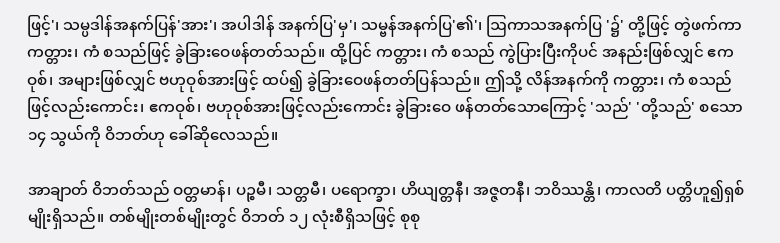ဖြင့်'၊ သမ္ပဒါန်အနက်ပြန်'အား'၊ အပါဒါန် အနက်ပြ'မှ'၊ သမ္ဗန်အနက်ပြ'၏'၊ ဩကာသအနက်ပြ '၌' တို့ဖြင့် တွဲဖက်ကာ ကတ္တား၊ ကံ စသည်ဖြင့် ခွဲခြားဝေဖန်တတ်သည်။ ထို့ပြင် ကတ္တား၊ ကံ စသည် ကွဲပြားပြီးကိုပင် အနည်းဖြစ်လျှင် ဧကဝုစ်၊ အများဖြစ်လျှင် ဗဟုဝုစ်အားဖြင့် ထပ်၍ ခွဲခြားဝေဖန်တတ်ပြန်သည်။ ဤသို့ လိန်အနက်ကို ကတ္တား၊ ကံ စသည်ဖြင့်လည်းကောင်း၊ ဧကဝုစ်၊ ဗဟုဝုစ်အားဖြင့်လည်းကောင်း ခွဲခြားဝေ ဖန်တတ်သောကြောင့် 'သည်' 'တို့သည်' စသော ၁၄ သွယ်ကို ဝိဘတ်ဟု ခေါ်ဆိုလေသည်။

အာချာတ် ဝိဘတ်သည် ဝတ္တမာန်၊ ပဉ္စမီ၊ သတ္တမီ၊ ပရောက္ခာ၊ ဟိယျတ္တနီ၊ အဇ္ဇတနီ၊ ဘဝိဿန္တိ၊ ကာလတိ ပတ္တိဟူ၍ရှစ်မျိုးရှိသည်။ တစ်မျိုးတစ်မျိုးတွင် ဝိဘတ် ၁၂ လုံးစီရှိသဖြင့် စုစု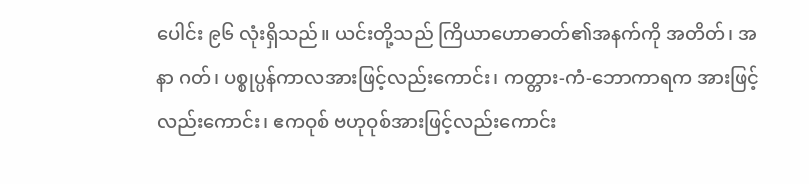ပေါင်း ၉၆ လုံးရှိသည်။ ယင်းတို့သည် ကြိယာဟောဓာတ်၏အနက်ကို အတိတ်၊ အနာ ဂတ်၊ ပစ္စုပ္ပန်ကာလအားဖြင့်လည်းကောင်း၊ ကတ္တား-ကံ-ဘောကာရက အားဖြင့်လည်းကောင်း၊ ဧကဝုစ် ဗဟုဝုစ်အားဖြင့်လည်းကောင်း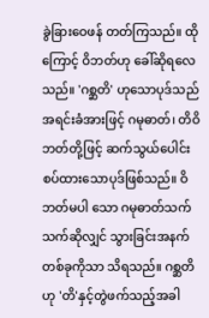ခွဲခြားဝေဖန် တတ်ကြသည်။ ထိုကြောင့် ဝိဘတ်ဟု ခေါ်ဆိုရလေသည်။ 'ဂစ္ဆတိ' ဟုသောပုဒ်သည် အရင်းခံအားဖြင့် ဂမုဓာတ်၊ တိဝိဘတ်တို့ဖြင့် ဆက်သွယ်ပေါင်းစပ်ထားသောပုဒ်ဖြစ်သည်။ ဝိဘတ်မပါ သော ဂမုဓာတ်သက်သက်ဆိုလျှင် သွားခြင်းအနက်တစ်ခုကိုသာ သိရသည်။ ဂစ္ဆတိဟု 'တိ'နှင့်တွဲဖက်သည့်အခါ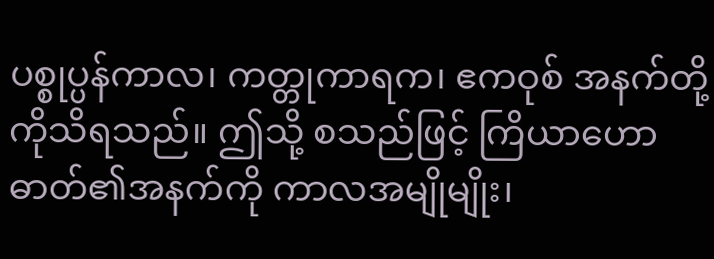ပစ္စုပ္ပန်ကာလ၊ ကတ္တုကာရက၊ ဧကဝုစ် အနက်တို့ကိုသိရသည်။ ဤသို့ စသည်ဖြင့် ကြိယာဟောဓာတ်၏အနက်ကို ကာလအမျိုမျိုး၊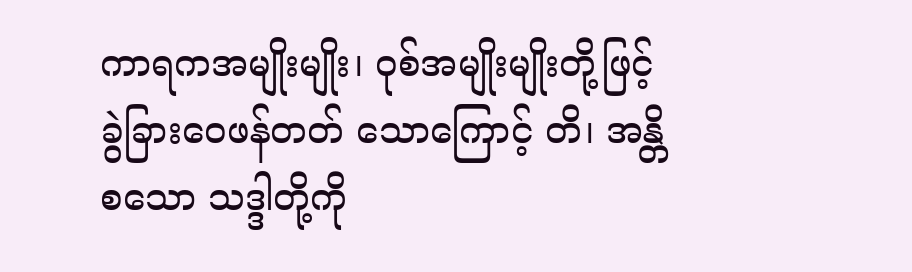ကာရကအမျိုးမျိုး၊ ဝုစ်အမျိုးမျိုးတို့ဖြင့် ခွဲခြားဝေဖန်တတ် သောကြောင့် တိ၊ အန္တိ စသော သဒ္ဒါတို့ကို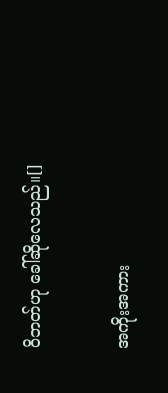ဝိဘတ်ဟု ခေါ်ဆိုလေသည်။[]

အကိုးအကား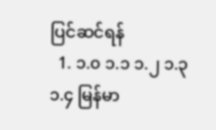ပြင်ဆင်ရန်
  1. ၁.၀ ၁.၁ ၁.၂ ၁.၃ ၁.၄ မြန်မာ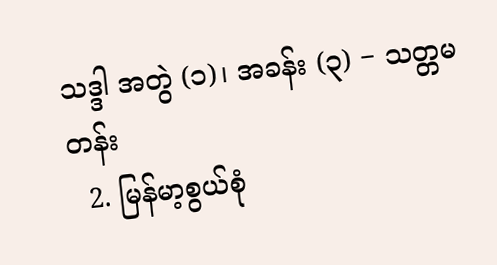သဒ္ဒါ အတွဲ (၁)၊ အခန်း (၃) − သတ္တမတန်း
  2. မြန်မာ့စွယ်စုံ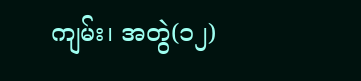ကျမ်း၊ အတွဲ(၁၂)